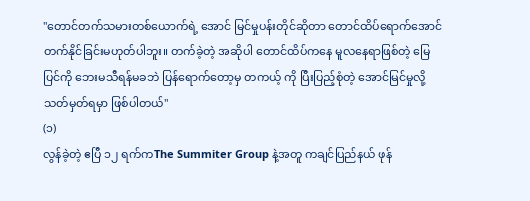"တောင်တက်သမားတစ်ယောက်ရဲ့ အောင် မြင်မှုပန်းတိုင်ဆိုတာ တောင်ထိပ်ရောက်အောင် တက်နိုင်ခြင်းမဟုတ်ပါဘူး။ တက်ခဲ့တဲ့ အဆိုပါ တောင်ထိပ်ကနေ မူလနေရာဖြစ်တဲ့ မြေပြင်ကို ဘေးမသီရန်မခဘဲ ပြန်ရောက်တော့မှ တကယ့် ကို ပြီးပြည့်စုံတဲ့ အောင်မြင်မှုလို့ သတ်မှတ်ရမှာ ဖြစ်ပါတယ်"
(၁)
လွန်ခဲ့တဲ့ ဧပြီ ၁၂ ရက်ကThe Summiter Group နဲ့အတူ ကချင်ပြည်နယ် ဖုန်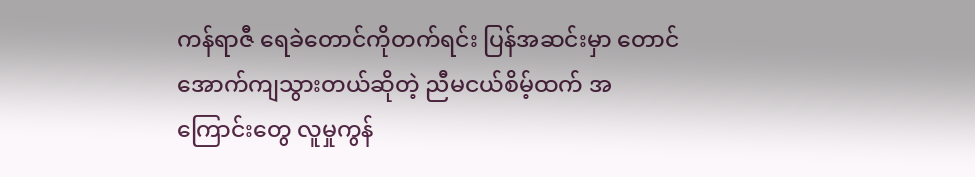ကန်ရာဇီ ရေခဲတောင်ကိုတက်ရင်း ပြန်အဆင်းမှာ တောင် အောက်ကျသွားတယ်ဆိုတဲ့ ညီမငယ်စိမ့်ထက် အကြောင်းတွေ လူမှုကွန်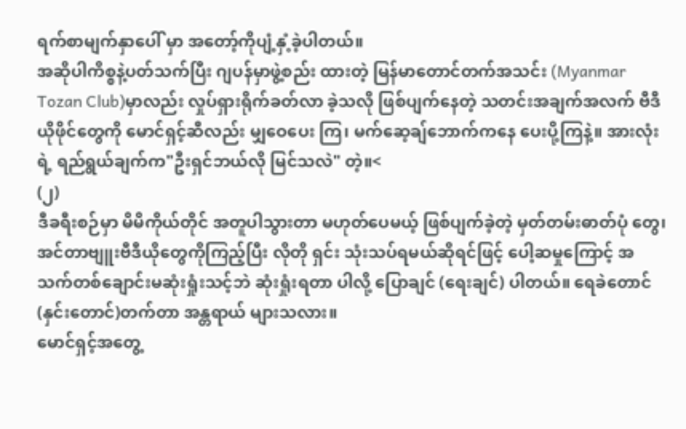ရက်စာမျက်နှာပေါ် မှာ အတော့်ကိုပျံ့နှံ့ခဲ့ပါတယ်။
အဆိုပါကိစ္စနဲ့ပတ်သက်ပြီး ဂျပန်မှာဖွဲ့စည်း ထားတဲ့ မြန်မာတောင်တက်အသင်း (Myanmar Tozan Club)မှာလည်း လှုပ်ရှားရိုက်ခတ်လာ ခဲ့သလို ဖြစ်ပျက်နေတဲ့ သတင်းအချက်အလက် ဗီဒီယိုဖိုင်တွေကို မောင်ရှင့်ဆီလည်း မျှဝေပေး ကြ၊ မက်ဆေ့ချ်ဘောက်ကနေ ပေးပို့ကြနဲ့။ အားလုံးရဲ့ ရည်ရွယ်ချက်က"ဦးရှင်ဘယ်လို မြင်သလဲ" တဲ့။<
(၂)
ဒီခရီးစဉ်မှာ မိမိကိုယ်တိုင် အတူပါသွားတာ မဟုတ်ပေမယ့် ဖြစ်ပျက်ခဲ့တဲ့ မှတ်တမ်းဓာတ်ပုံ တွေ၊ အင်တာဗျူးဗီဒီယိုတွေကိုကြည့်ပြီး လိုတို ရှင်း သုံးသပ်ရမယ်ဆိုရင်ဖြင့် ပေါ့ဆမှုကြောင့် အသက်တစ်ချောင်းမဆုံးရှုံးသင့်ဘဲ ဆုံးရှုံးရတာ ပါလို့ ပြောချင် (ရေးချင်) ပါတယ်။ ရေခဲတောင်(နှင်းတောင်)တက်တာ အန္တရာယ် များသလား။
မောင်ရှင့်အတွေ့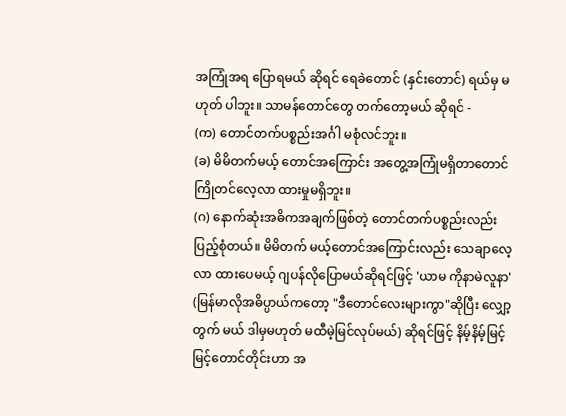အကြုံအရ ပြောရမယ် ဆိုရင် ရေခဲတောင် (နှင်းတောင်) ရယ်မှ မဟုတ် ပါဘူး။ သာမန်တောင်တွေ တက်တော့မယ် ဆိုရင် -
(က) တောင်တက်ပစ္စည်းအင်္ဂါ မစုံလင်ဘူး။
(ခ) မိမိတက်မယ့် တောင်အကြောင်း အတွေ့အကြုံမရှိတာတောင် ကြိုတင်လေ့လာ ထားမှုမရှိဘူး။
(ဂ) နောက်ဆုံးအဓိကအချက်ဖြစ်တဲ့ တောင်တက်ပစ္စည်းလည်းပြည့်စုံတယ်။ မိမိတက် မယ့်တောင်အကြောင်းလည်း သေချာလေ့လာ ထားပေမယ့် ဂျပန်လိုပြောမယ်ဆိုရင်ဖြင့် 'ယာမ ကိုနာမဲလူနာ' (မြန်မာလိုအဓိပ္ပာယ်ကတော့ "ဒီတောင်လေးများကွာ"ဆိုပြီး လျှော့တွက် မယ် ဒါမှမဟုတ် မထီမဲ့မြင်လုပ်မယ်) ဆိုရင်ဖြင့် နိမ့်နိမ့်မြင့်မြင့်တောင်တိုင်းဟာ အ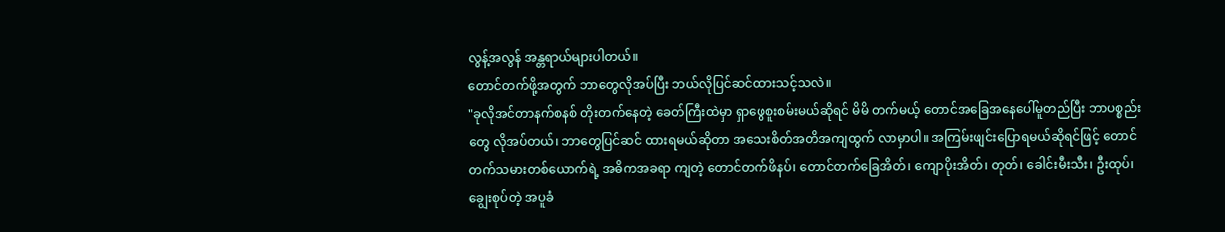လွန့်အလွန် အန္တရာယ်များပါတယ်။
တောင်တက်ဖို့အတွက် ဘာတွေလိုအပ်ပြီး ဘယ်လိုပြင်ဆင်ထားသင့်သလဲ။
"ခုလိုအင်တာနက်စနစ် တိုးတက်နေတဲ့ ခေတ်ကြီးထဲမှာ ရှာဖွေစူးစမ်းမယ်ဆိုရင် မိမိ တက်မယ့် တောင်အခြေအနေပေါ်မူတည်ပြီး ဘာပစ္စည်းတွေ လိုအပ်တယ်၊ ဘာတွေပြင်ဆင် ထားရမယ်ဆိုတာ အသေးစိတ်အတိအကျထွက် လာမှာပါ။ အကြမ်းဖျင်းပြောရမယ်ဆိုရင်ဖြင့် တောင်တက်သမားတစ်ယောက်ရဲ့ အဓိကအခရာ ကျတဲ့ တောင်တက်ဖိနပ်၊ တောင်တက်ခြေအိတ်၊ ကျောပိုးအိတ်၊ တုတ်၊ ခေါင်းမီးသီး၊ ဦးထုပ်၊ ချွေးစုပ်တဲ့ အပူခံ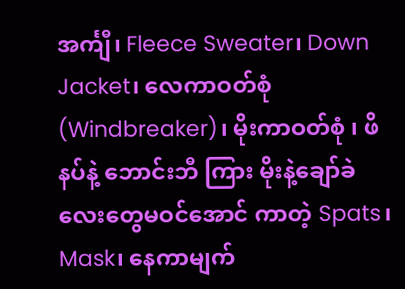အင်္ကျီ၊ Fleece Sweater၊ Down Jacket၊ လေကာဝတ်စုံ (Windbreaker)၊ မိုးကာဝတ်စုံ ၊ ဖိနပ်နဲ့ ဘောင်းဘီ ကြား မိုးနဲ့ချော်ခဲလေးတွေမဝင်အောင် ကာတဲ့ Spats၊ Mask၊ နေကာမျက်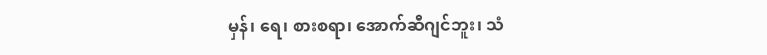မှန်၊ ရေ၊ စားစရာ၊ အောက်ဆီဂျင်ဘူး၊ သံ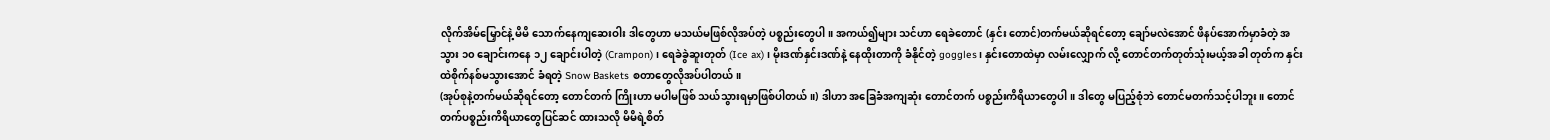လိုက်အိမ်မြှောင်နဲ့ မိမိ သောက်နေကျဆေးဝါး ဒါတွေဟာ မသယ်မဖြစ်လိုအပ်တဲ့ ပစ္စည်းတွေပါ။ အကယ်၍များ သင်ဟာ ရေခဲတောင် (နှင်း တောင်)တက်မယ်ဆိုရင်တော့ ချော်မလဲအောင် ဖိနပ်အောက်မှာခံတဲ့ အသွား ၁၀ ချောင်းကနေ ၁၂ ချောင်းပါတဲ့ (Crampon)၊ ရေခဲခွဲဆူးတုတ် (Ice ax)၊ မိုးဒဏ်နှင်းဒဏ်နဲ့ နေထိုးတာကို ခံနိုင်တဲ့ goggles၊ နှင်းတောထဲမှာ လမ်းလျှောက် လို့ တောင်တက်တုတ်သုံးမယ့်အခါ တုတ်က နှင်းထဲစိုက်နစ်မသွားအောင် ခံရတဲ့ Snow Baskets စတာတွေလိုအပ်ပါတယ်။
(အုပ်စုနဲ့တက်မယ်ဆိုရင်တော့ တောင်တက် ကြိုးဟာ မပါမဖြစ် သယ်သွားရမှာဖြစ်ပါတယ်။) ဒါဟာ အခြေခံအကျဆုံး တောင်တက် ပစ္စည်းကိရိယာတွေပါ။ ဒါတွေ မပြည့်စုံဘဲ တောင်မတက်သင့်ပါဘူး။ တောင်တက်ပစ္စည်းကိရိယာတွေပြင်ဆင် ထားသလို မိမိရဲ့စိတ်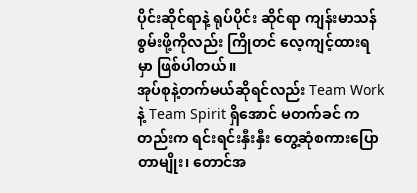ပိုင်းဆိုင်ရာနဲ့ ရုပ်ပိုင်း ဆိုင်ရာ ကျန်းမာသန်စွမ်းဖို့ကိုလည်း ကြိုတင် လေ့ကျင့်ထားရမှာ ဖြစ်ပါတယ်။
အုပ်စုနဲ့တက်မယ်ဆိုရင်လည်း Team Work နဲ့ Team Spirit ရှိအောင် မတက်ခင် ကတည်းက ရင်းရင်းနှီးနှီး တွေ့ဆုံစကားပြော တာမျိုး၊ တောင်အ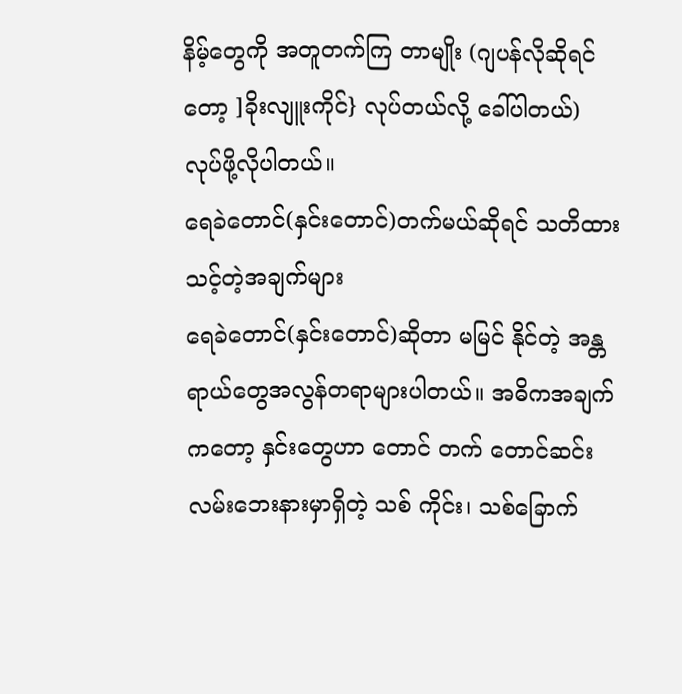နိမ့်တွေကို အတူတက်ကြ တာမျိုး (ဂျပန်လိုဆိုရင်တော့ ]ခိုးလျူးကိုင်} လုပ်တယ်လို့ ခေါ်ပါတယ်) လုပ်ဖို့လိုပါတယ်။
ရေခဲတောင်(နှင်းတောင်)တက်မယ်ဆိုရင် သတိထားသင့်တဲ့အချက်များ
ရေခဲတောင်(နှင်းတောင်)ဆိုတာ မမြင် နိုင်တဲ့ အန္တရာယ်တွေအလွန်တရာများပါတယ်။ အဓိကအချက်ကတော့ နှင်းတွေဟာ တောင် တက် တောင်ဆင်းလမ်းဘေးနားမှာရှိတဲ့ သစ် ကိုင်း၊ သစ်ခြောက်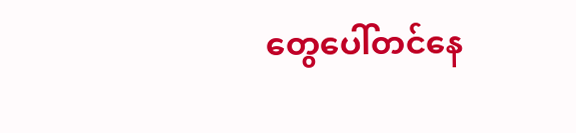တွေပေါ်တင်နေ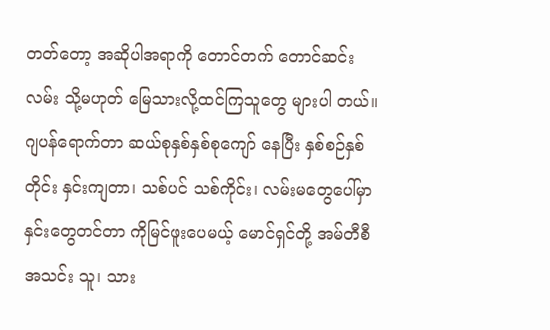တတ်တော့ အဆိုပါအရာကို တောင်တက် တောင်ဆင်းလမ်း သို့မဟုတ် မြေသားလို့ထင်ကြသူတွေ များပါ တယ်။
ဂျပန်ရောက်တာ ဆယ်စုနှစ်နှစ်စုကျော် နေပြီး နှစ်စဉ်နှစ်တိုင်း နှင်းကျတာ၊ သစ်ပင် သစ်ကိုင်း၊ လမ်းမတွေပေါ်မှာ နှင်းတွေတင်တာ ကိုမြင်ဖူးပေမယ့် မောင်ရှင်တို့ အမ်တီစီ အသင်း သူ၊ သား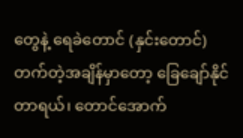တွေနဲ့ ရေခဲတောင် (နှင်းတောင်) တက်တဲ့အချိန်မှာတော့ ခြေချော်နိုင်တာရယ်၊ တောင်အောက်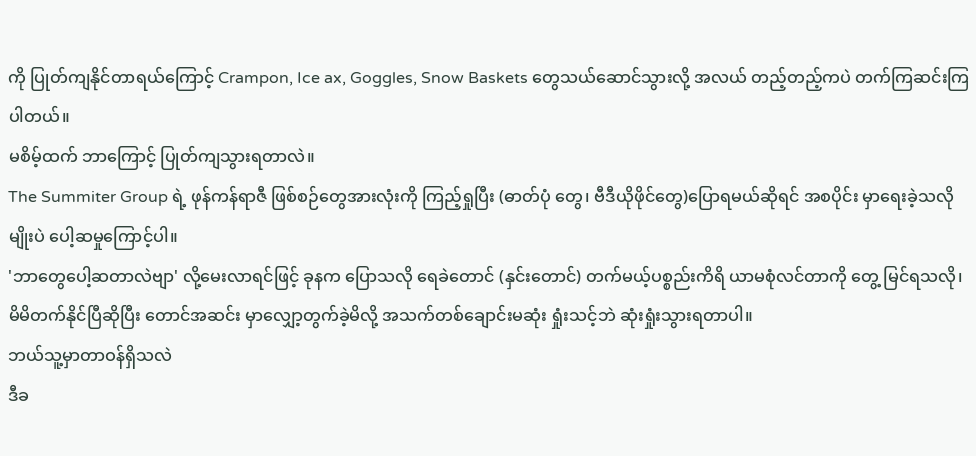ကို ပြုတ်ကျနိုင်တာရယ်ကြောင့် Crampon, Ice ax, Goggles, Snow Baskets တွေသယ်ဆောင်သွားလို့ အလယ် တည့်တည့်ကပဲ တက်ကြဆင်းကြပါတယ်။
မစိမ့်ထက် ဘာကြောင့် ပြုတ်ကျသွားရတာလဲ။
The Summiter Group ရဲ့ ဖုန်ကန်ရာဇီ ဖြစ်စဉ်တွေအားလုံးကို ကြည့်ရှုပြီး (ဓာတ်ပုံ တွေ၊ ဗီဒီယိုဖိုင်တွေ)ပြောရမယ်ဆိုရင် အစပိုင်း မှာရေးခဲ့သလိုမျိုးပဲ ပေါ့ဆမှုကြောင့်ပါ။
'ဘာတွေပေါ့ဆတာလဲဗျာ' လို့မေးလာရင်ဖြင့် ခုနက ပြောသလို ရေခဲတောင် (နှင်းတောင်) တက်မယ့်ပစ္စည်းကိရိ ယာမစုံလင်တာကို တွေ့ မြင်ရသလို၊ မိမိတက်နိုင်ပြီဆိုပြီး တောင်အဆင်း မှာလျှော့တွက်ခဲ့မိလို့ အသက်တစ်ချောင်းမဆုံး ရှုံးသင့်ဘဲ ဆုံးရှုံးသွားရတာပါ။
ဘယ်သူ့မှာတာဝန်ရှိသလဲ
ဒီခ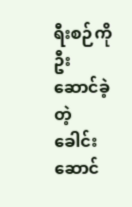ရီးစဉ်ကိုဦးဆောင်ခဲ့တဲ့ ခေါင်းဆောင်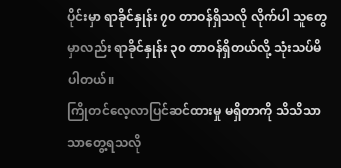ပိုင်းမှာ ရာခိုင်နှုန်း ၇၀ တာဝန်ရှိသလို လိုက်ပါ သူတွေမှာလည်း ရာခိုင်နှုန်း ၃၀ တာဝန်ရှိတယ်လို့ သုံးသပ်မိပါတယ်။
ကြိုတင်လေ့လာပြင်ဆင်ထားမှု မရှိတာကို သိသိသာသာတွေ့ရသလို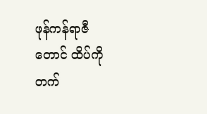ဖုန်ကန်ရာဇီတောင် ထိပ်ကိုတက်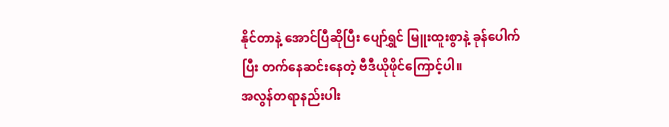နိုင်တာနဲ့ အောင်ပြီဆိုပြီး ပျော်ရွှင် မြူးထူးစွာနဲ့ ခုန်ပေါက်ပြီး တက်နေဆင်းနေတဲ့ ဗီဒီယိုဖိုင်ကြောင့်ပါ။
အလွန်တရာနည်းပါး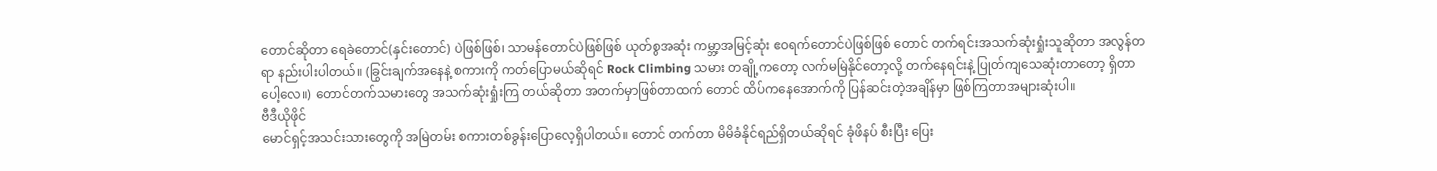တောင်ဆိုတာ ရေခဲတောင်(နှင်းတောင်) ပဲဖြစ်ဖြစ်၊ သာမန်တောင်ပဲဖြစ်ဖြစ် ယုတ်စွအဆုံး ကမ္ဘာ့အမြင့်ဆုံး ဧဝရက်တောင်ပဲဖြစ်ဖြစ် တောင် တက်ရင်းအသက်ဆုံးရှုံးသူဆိုတာ အလွန်တရာ နည်းပါးပါတယ်။ (ခြွင်းချက်အနေနဲ့ စကားကို ကတ်ပြောမယ်ဆိုရင် Rock Climbing သမား တချို့ကတော့ လက်မမြဲနိုင်တော့လို့ တက်နေရင်းနဲ့ ပြုတ်ကျသေဆုံးတာတော့ ရှိတာပေါ့လေ။) တောင်တက်သမားတွေ အသက်ဆုံးရှုံးကြ တယ်ဆိုတာ အတက်မှာဖြစ်တာထက် တောင် ထိပ်ကနေအောက်ကို ပြန်ဆင်းတဲ့အချိန်မှာ ဖြစ်ကြတာအများဆုံးပါ။
ဗီဒီယိုဖိုင်
မောင်ရှင့်အသင်းသားတွေကို အမြဲတမ်း စကားတစ်ခွန်းပြောလေ့ရှိပါတယ်။ တောင် တက်တာ မိမိခံနိုင်ရည်ရှိတယ်ဆိုရင် ခုံဖိနပ် စီးပြီး ပြေး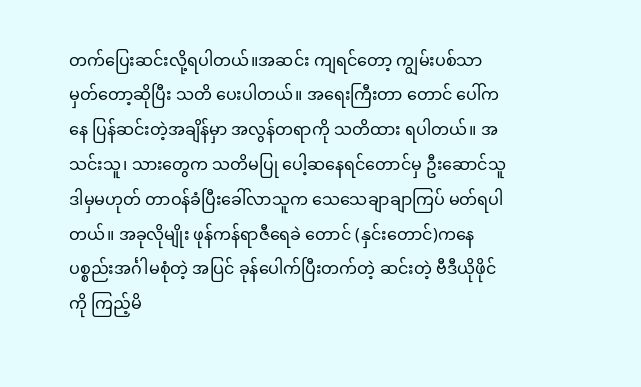တက်ပြေးဆင်းလို့ရပါတယ်။အဆင်း ကျရင်တော့ ကျွမ်းပစ်သာမှတ်တော့ဆိုပြီး သတိ ပေးပါတယ်။ အရေးကြီးတာ တောင် ပေါ်ကနေ ပြန်ဆင်းတဲ့အချိန်မှာ အလွန်တရာကို သတိထား ရပါတယ်။ အသင်းသူ၊ သားတွေက သတိမပြု ပေါ့ဆနေရင်တောင်မှ ဦးဆောင်သူ ဒါမှမဟုတ် တာဝန်ခံပြီးခေါ်လာသူက သေသေချာချာကြပ် မတ်ရပါတယ်။ အခုလိုမျိုး ဖုန်ကန်ရာဇီရေခဲ တောင် (နှင်းတောင်)ကနေ ပစ္စည်းအင်္ဂါမစုံတဲ့ အပြင် ခုန်ပေါက်ပြီးတက်တဲ့ ဆင်းတဲ့ ဗီဒီယိုဖိုင်ကို ကြည့်မိ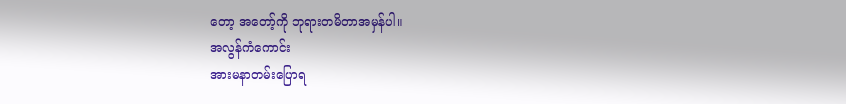တော့ အတော့်ကို ဘုရားတမိတာအမှန်ပါ။
အလွန်ကံကောင်း
အားမနာတမ်းပြောရ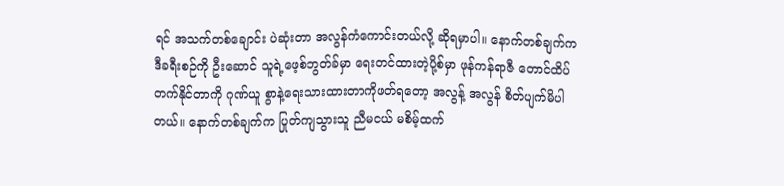ရင် အသက်တစ်ချောင်း ပဲဆုံးတာ အလွန်ကံကောင်းတယ်လို့ ဆိုရမှာပါ။ နောက်တစ်ချက်က ဒီခရီးစဉ်ကို ဦးဆောင် သူရဲ့ဖေ့စ်ဘွတ်ခ်မှာ ရေးတင်ထားတဲ့ပို့စ်မှာ ဖုန်ကန်ရာဇီ တောင်ထိပ်တက်နိုင်တာကို ဂုဏ်ယူ စွာနဲ့ရေးသားထားတာကိုဖတ်ရတော့ အလွန့် အလွန် စိတ်ပျက်မိပါတယ်။ နောက်တစ်ချက်က ပြုတ်ကျသွားသူ ညီမငယ် မစိမ့်ထက်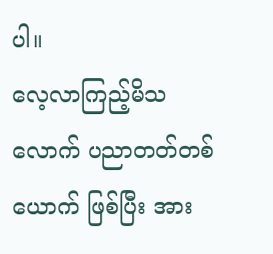ပါ။
လေ့လာကြည့်မိသလောက် ပညာတတ်တစ်ယောက် ဖြစ်ပြီး အား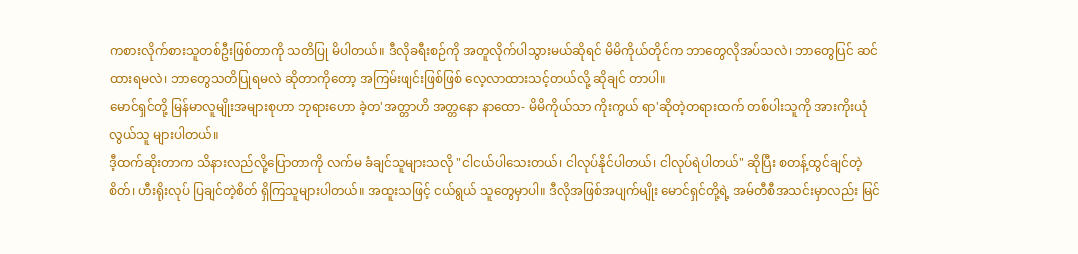ကစားလိုက်စားသူတစ်ဦးဖြစ်တာကို သတိပြု မိပါတယ်။ ဒီလိုခရီးစဉ်ကို အတူလိုက်ပါသွားမယ်ဆိုရင် မိမိကိုယ်တိုင်က ဘာတွေလိုအပ်သလဲ၊ ဘာတွေပြင် ဆင်ထားရမလဲ၊ ဘာတွေသတိပြုရမလဲ ဆိုတာကိုတော့ အကြမ်းဖျင်းဖြစ်ဖြစ် လေ့လာထားသင့်တယ်လို့ ဆိုချင် တာပါ။
မောင်ရှင်တို့ မြန်မာလူမျိုးအများစုဟာ ဘုရားဟော ခဲ့တ'အတ္တာဟိ အတ္တနော နာထော- မိမိကိုယ်သာ ကိုးကွယ် ရာ'ဆိုတဲ့တရားထက် တစ်ပါးသူကို အားကိုးယုံလွယ်သူ များပါတယ်။
ဒီ့ထက်ဆိုးတာက သိနားလည်လို့ပြောတာကို လက်မ ခံချင်သူများသလို "ငါငယ်ပါသေးတယ်၊ ငါလုပ်နိုင်ပါတယ်၊ ငါလုပ်ရဲပါတယ်" ဆိုပြီး စတန့်ထွင်ချင်တဲ့စိတ်၊ ဟီးရိုးလုပ် ပြချင်တဲ့စိတ် ရှိကြသူများပါတယ်။ အထူးသဖြင့် ငယ်ရွယ် သူတွေမှာပါ။ ဒီလိုအဖြစ်အပျက်မျိုး မောင်ရှင်တို့ရဲ့ အမ်တီစီအသင်းမှာလည်း မြင်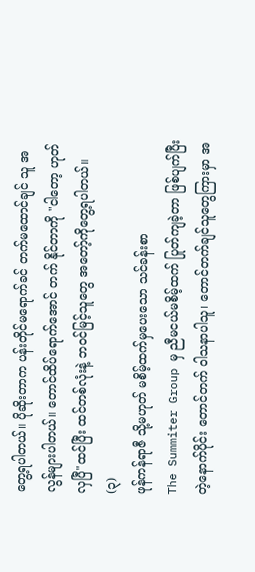တွေ့ရပါတယ်။ ပိုဆိုးတာက ပန်းတိုင်မရောက်ခင် တက်မထောင်ချင် သူ အလွန်များပါတယ်။ တောင်ထိပ်ရောက်အောင် တက် နိုင်တာကို "ငါတော့ ဟုတ်လှပြီ"ထင်ပြီး ထင်တစ်လုံးနဲ့ ဘဝင်မြင့်သူတွေ အတော့်ကိုတွေ့ရပါတယ်။
(၃)
ဖုန်ကန်ရာဇီ သို့မဟုတ် မစိမ့်ထက်မှပေးသော သင်ခန်းစာ
The Summiter Group မှ ညီမငယ်မစိမ့်ထက် ပြုတ်ကျခဲ့တာ ဖြစ်ပျက်ပြီးတဲ့နောက်ပိုင်း တောင်တက် ဝါသနာပါသူ၊ တောင်တက်ချင်သူတွေကြားမှာ အ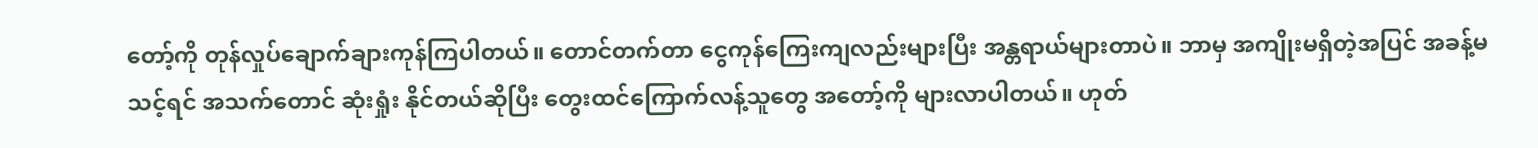တော့်ကို တုန်လှုပ်ချောက်ချားကုန်ကြပါတယ်။ တောင်တက်တာ ငွေကုန်ကြေးကျလည်းများပြီး အန္တရာယ်များတာပဲ။ ဘာမှ အကျိုးမရှိတဲ့အပြင် အခန့်မသင့်ရင် အသက်တောင် ဆုံးရှုံး နိုင်တယ်ဆိုပြီး တွေးထင်ကြောက်လန့်သူတွေ အတော့်ကို များလာပါတယ်။ ဟုတ်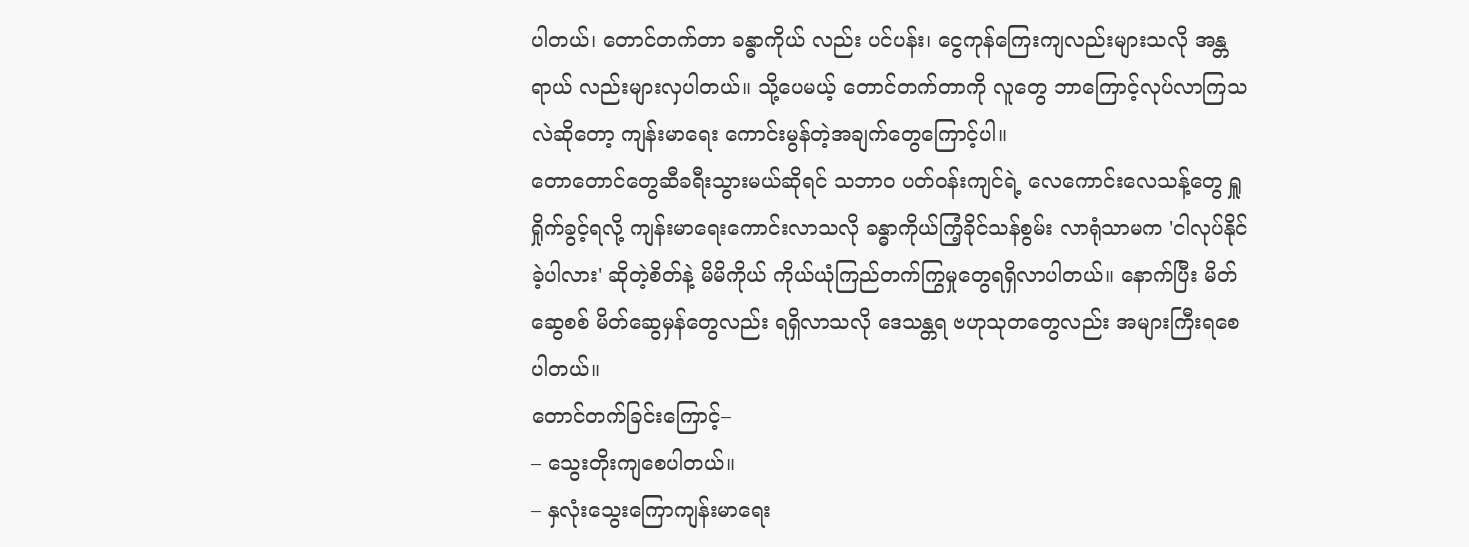ပါတယ်၊ တောင်တက်တာ ခန္ဓာကိုယ် လည်း ပင်ပန်း၊ ငွေကုန်ကြေးကျလည်းများသလို အန္တရာယ် လည်းများလှပါတယ်။ သို့ပေမယ့် တောင်တက်တာကို လူတွေ ဘာကြောင့်လုပ်လာကြသလဲဆိုတော့ ကျန်းမာရေး ကောင်းမွန်တဲ့အချက်တွေကြောင့်ပါ။
တောတောင်တွေဆီခရီးသွားမယ်ဆိုရင် သဘာဝ ပတ်ဝန်းကျင်ရဲ့ လေကောင်းလေသန့်တွေ ရှူရှိုက်ခွင့်ရလို့ ကျန်းမာရေးကောင်းလာသလို ခန္ဓာကိုယ်ကြံ့ခိုင်သန်စွမ်း လာရုံသာမက 'ငါလုပ်နိုင်ခဲ့ပါလား' ဆိုတဲ့စိတ်နဲ့ မိမိကိုယ် ကိုယ်ယုံကြည်တက်ကြွမှုတွေရရှိလာပါတယ်။ နောက်ပြီး မိတ်ဆွေစစ် မိတ်ဆွေမှန်တွေလည်း ရရှိလာသလို ဒေသန္တရ ဗဟုသုတတွေလည်း အများကြီးရစေပါတယ်။
တောင်တက်ခြင်းကြောင့်–
– သွေးတိုးကျစေပါတယ်။
– နှလုံးသွေးကြောကျန်းမာရေး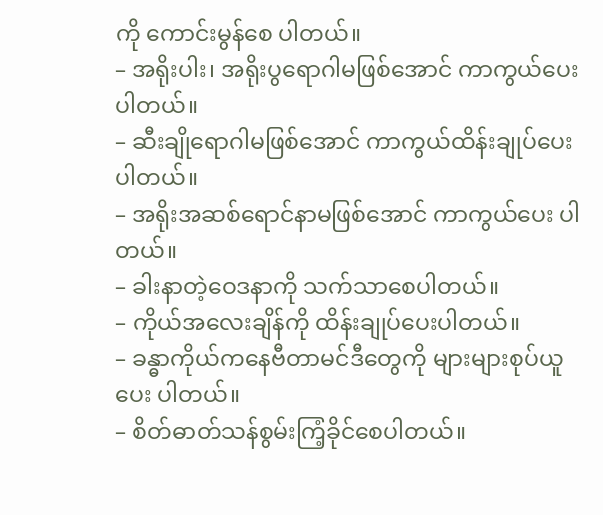ကို ကောင်းမွန်စေ ပါတယ်။
– အရိုးပါး၊ အရိုးပွရောဂါမဖြစ်အောင် ကာကွယ်ပေး ပါတယ်။
– ဆီးချိုရောဂါမဖြစ်အောင် ကာကွယ်ထိန်းချုပ်ပေး
ပါတယ်။
– အရိုးအဆစ်ရောင်နာမဖြစ်အောင် ကာကွယ်ပေး ပါတယ်။
– ခါးနာတဲ့ဝေဒနာကို သက်သာစေပါတယ်။
– ကိုယ်အလေးချိန်ကို ထိန်းချုပ်ပေးပါတယ်။
– ခန္ဓာကိုယ်ကနေဗီတာမင်ဒီတွေကို များများစုပ်ယူပေး ပါတယ်။
– စိတ်ဓာတ်သန်စွမ်းကြံ့ခိုင်စေပါတယ်။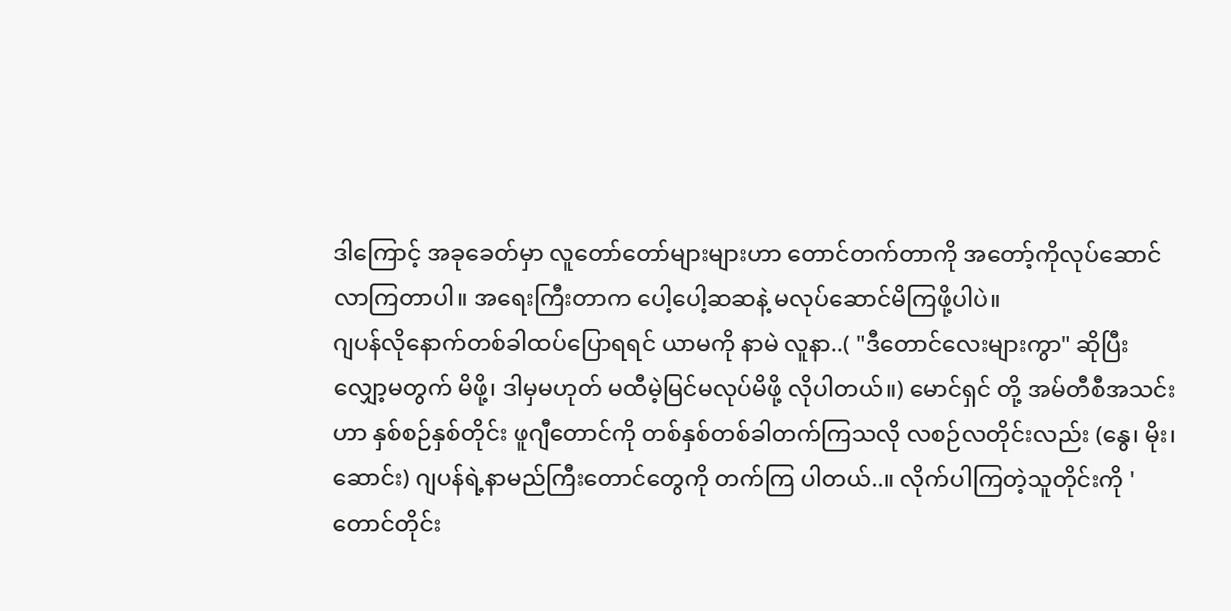ဒါကြောင့် အခုခေတ်မှာ လူတော်တော်များများဟာ တောင်တက်တာကို အတော့်ကိုလုပ်ဆောင်လာကြတာပါ။ အရေးကြီးတာက ပေါ့ပေါ့ဆဆနဲ့ မလုပ်ဆောင်မိကြဖို့ပါပဲ။
ဂျပန်လိုနောက်တစ်ခါထပ်ပြောရရင် ယာမကို နာမဲ လူနာ..( "ဒီတောင်လေးများကွာ" ဆိုပြီး လျှော့မတွက် မိဖို့၊ ဒါမှမဟုတ် မထီမဲ့မြင်မလုပ်မိဖို့ လိုပါတယ်။) မောင်ရှင် တို့ အမ်တီစီအသင်းဟာ နှစ်စဉ်နှစ်တိုင်း ဖူဂျီတောင်ကို တစ်နှစ်တစ်ခါတက်ကြသလို လစဉ်လတိုင်းလည်း (နွေ၊ မိုး၊ ဆောင်း) ဂျပန်ရဲ့နာမည်ကြီးတောင်တွေကို တက်ကြ ပါတယ်..။ လိုက်ပါကြတဲ့သူတိုင်းကို 'တောင်တိုင်း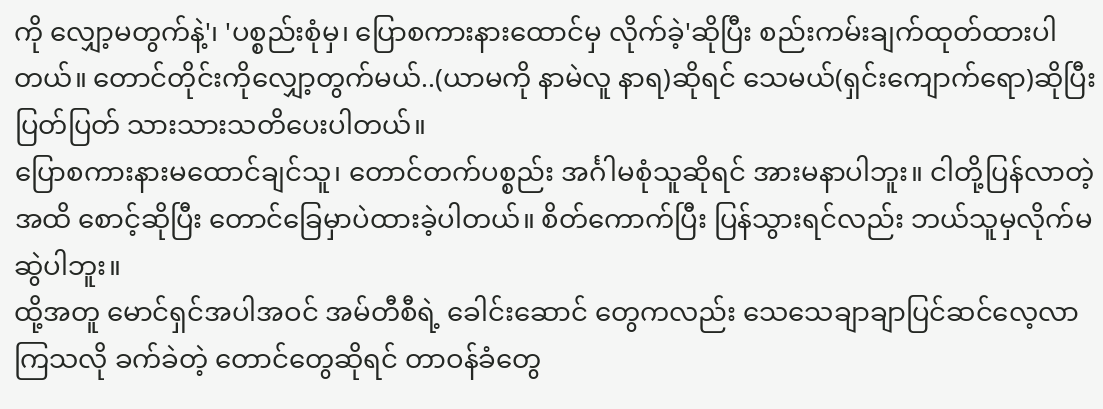ကို လျှော့မတွက်နဲ့'၊ 'ပစ္စည်းစုံမှ၊ ပြောစကားနားထောင်မှ လိုက်ခဲ့'ဆိုပြီး စည်းကမ်းချက်ထုတ်ထားပါတယ်။ တောင်တိုင်းကိုလျှော့တွက်မယ်..(ယာမကို နာမဲလူ နာရ)ဆိုရင် သေမယ်(ရှင်းကျောက်ရော)ဆိုပြီး ပြတ်ပြတ် သားသားသတိပေးပါတယ်။
ပြောစကားနားမထောင်ချင်သူ၊ တောင်တက်ပစ္စည်း အင်္ဂါမစုံသူဆိုရင် အားမနာပါဘူး။ ငါတို့ပြန်လာတဲ့အထိ စောင့်ဆိုပြီး တောင်ခြေမှာပဲထားခဲ့ပါတယ်။ စိတ်ကောက်ပြီး ပြန်သွားရင်လည်း ဘယ်သူမှလိုက်မဆွဲပါဘူး။
ထို့အတူ မောင်ရှင်အပါအဝင် အမ်တီစီရဲ့ ခေါင်းဆောင် တွေကလည်း သေသေချာချာပြင်ဆင်လေ့လာကြသလို ခက်ခဲတဲ့ တောင်တွေဆိုရင် တာဝန်ခံတွေ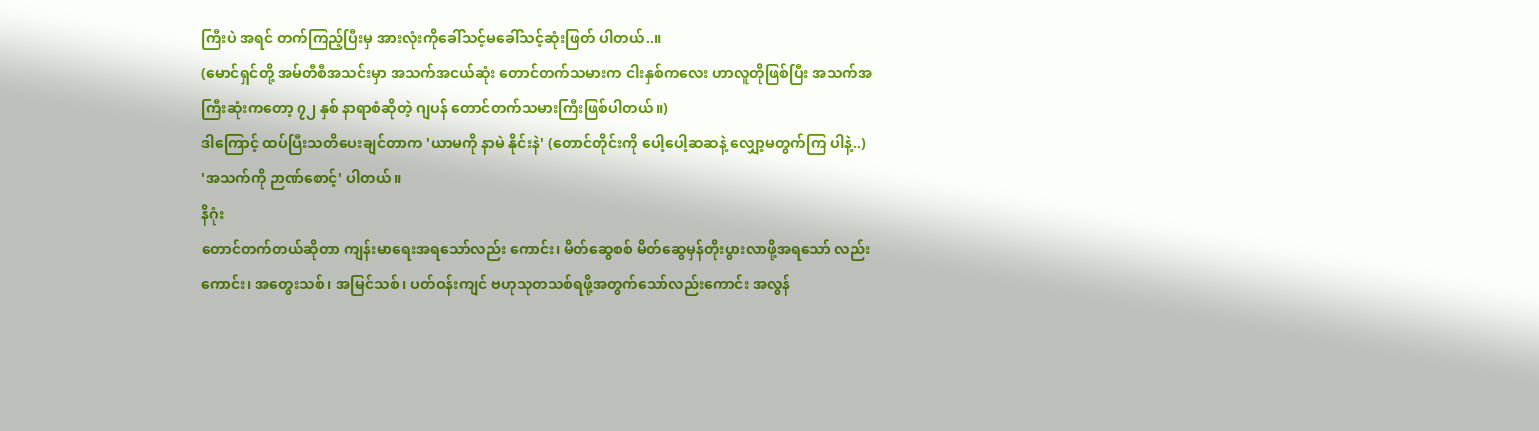ကြီးပဲ အရင် တက်ကြည့်ပြီးမှ အားလုံးကိုခေါ်သင့်မခေါ်သင့်ဆုံးဖြတ် ပါတယ်..။
(မောင်ရှင်တို့ အမ်တီစီအသင်းမှာ အသက်အငယ်ဆုံး တောင်တက်သမားက ငါးနှစ်ကလေး ဟာလူတိုဖြစ်ပြီး အသက်အကြီးဆုံးကတော့ ၇၂ နှစ် နာရာစံဆိုတဲ့ ဂျပန် တောင်တက်သမားကြီးဖြစ်ပါတယ်။)
ဒါကြောင့် ထပ်ပြီးသတိပေးချင်တာက 'ယာမကို နာမဲ နိုင်းနဲ' (တောင်တိုင်းကို ပေါ့ပေါ့ဆဆနဲ့ လျှော့မတွက်ကြ ပါနဲ့..)
'အသက်ကို ဉာဏ်စောင့်' ပါတယ်။
နိဂုံး
တောင်တက်တယ်ဆိုတာ ကျန်းမာရေးအရသော်လည်း ကောင်း၊ မိတ်ဆွေစစ် မိတ်ဆွေမှန်တိုးပွားလာဖို့အရသော် လည်းကောင်း၊ အတွေးသစ်၊ အမြင်သစ်၊ ပတ်ဝန်းကျင် ဗဟုသုတသစ်ရဖို့အတွက်သော်လည်းကောင်း အလွန်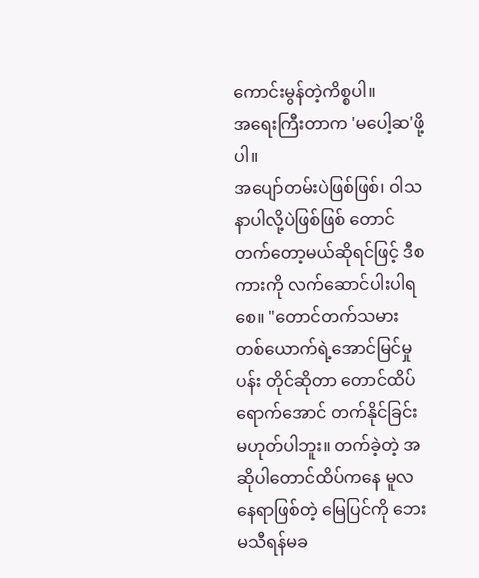ကောင်းမွန်တဲ့ကိစ္စပါ။
အရေးကြီးတာက 'မပေါ့ဆ'ဖို့ပါ။
အပျော်တမ်းပဲဖြစ်ဖြစ်၊ ဝါသနာပါလို့ပဲဖြစ်ဖြစ် တောင် တက်တော့မယ်ဆိုရင်ဖြင့် ဒီစကားကို လက်ဆောင်ပါးပါရစေ။ "တောင်တက်သမားတစ်ယောက်ရဲ့အောင်မြင်မှု ပန်း တိုင်ဆိုတာ တောင်ထိပ်ရောက်အောင် တက်နိုင်ခြင်း မဟုတ်ပါဘူး။ တက်ခဲ့တဲ့ အဆိုပါတောင်ထိပ်ကနေ မူလ နေရာဖြစ်တဲ့ မြေပြင်ကို ဘေးမသီရန်မခ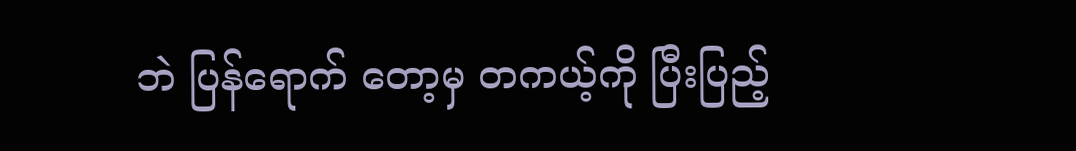ဘဲ ပြန်ရောက် တော့မှ တကယ့်ကို ပြီးပြည့်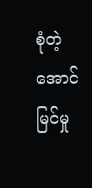စုံတဲ့ အောင်မြင်မှု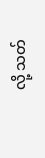လို့ သတ်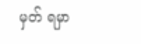မှတ် ရမှာ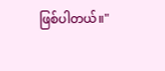ဖြစ်ပါတယ်။"